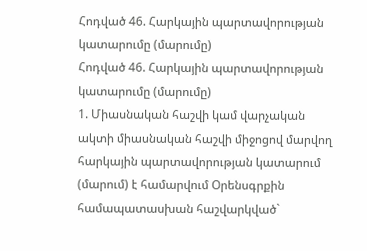Հոդված 46. Հարկային պարտավորության կատարումը (մարումը)
Հոդված 46. Հարկային պարտավորության կատարումը (մարումը)
1. Միասնական հաշվի կամ վարչական ակտի միասնական հաշվի միջոցով մարվող հարկային պարտավորության կատարում (մարում) է համարվում Օրենսգրքին համապատասխան հաշվարկված`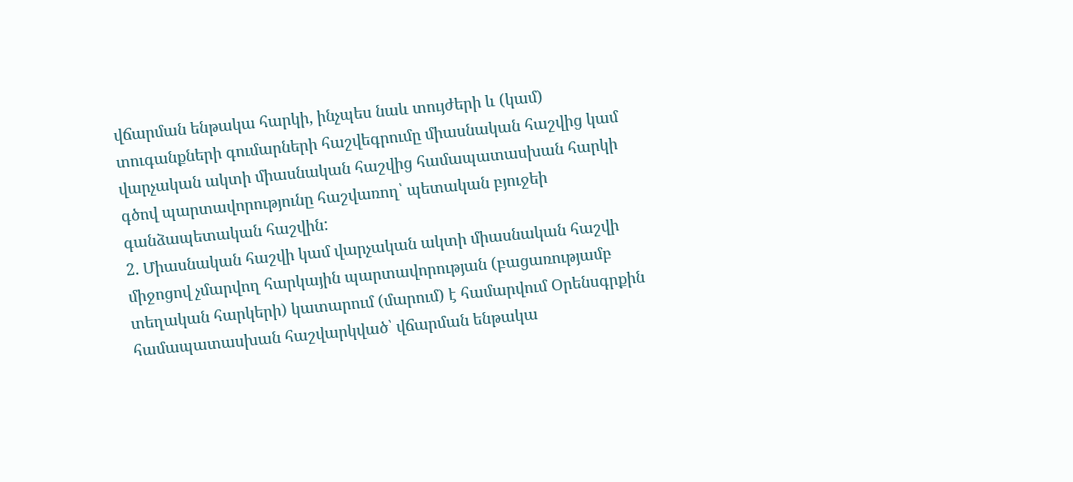վճարման ենթակա հարկի, ինչպես նաև տույժերի և (կամ) տուգանքների գումարների հաշվեգրումը միասնական հաշվից կամ վարչական ակտի միասնական հաշվից համապատասխան հարկի գծով պարտավորությունը հաշվառող՝ պետական բյուջեի գանձապետական հաշվին:
2. Միասնական հաշվի կամ վարչական ակտի միասնական հաշվի միջոցով չմարվող հարկային պարտավորության (բացառությամբ տեղական հարկերի) կատարում (մարում) է համարվում Օրենսգրքին համապատասխան հաշվարկված՝ վճարման ենթակա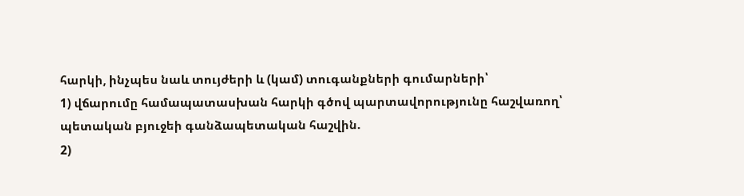հարկի, ինչպես նաև տույժերի և (կամ) տուգանքների գումարների՝
1) վճարումը համապատասխան հարկի գծով պարտավորությունը հաշվառող՝ պետական բյուջեի գանձապետական հաշվին.
2)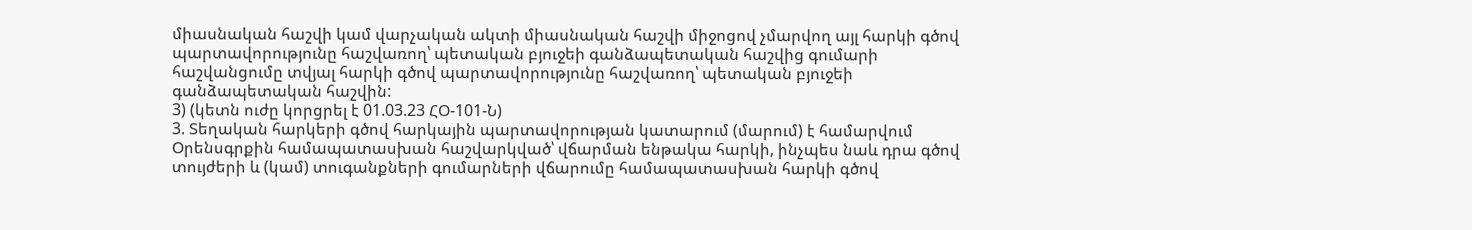միասնական հաշվի կամ վարչական ակտի միասնական հաշվի միջոցով չմարվող այլ հարկի գծով պարտավորությունը հաշվառող՝ պետական բյուջեի գանձապետական հաշվից գումարի հաշվանցումը տվյալ հարկի գծով պարտավորությունը հաշվառող՝ պետական բյուջեի գանձապետական հաշվին:
3) (կետն ուժը կորցրել է 01.03.23 ՀՕ-101-Ն)
3. Տեղական հարկերի գծով հարկային պարտավորության կատարում (մարում) է համարվում Օրենսգրքին համապատասխան հաշվարկված՝ վճարման ենթակա հարկի, ինչպես նաև դրա գծով տույժերի և (կամ) տուգանքների գումարների վճարումը համապատասխան հարկի գծով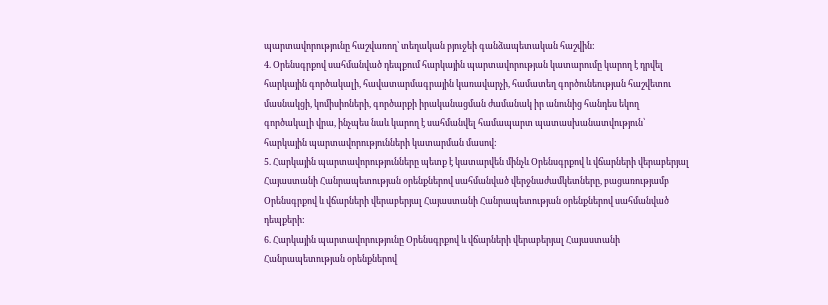պարտավորությունը հաշվառող՝ տեղական բյուջեի գանձապետական հաշվին:
4. Օրենսգրքով սահմանված դեպքում հարկային պարտավորության կատարումը կարող է դրվել հարկային գործակալի, հավատարմագրային կառավարչի, համատեղ գործունեության հաշվետու մասնակցի, կոմիսիոների, գործարքի իրականացման ժամանակ իր անունից հանդես եկող գործակալի վրա, ինչպես նաև կարող է սահմանվել համապարտ պատասխանատվություն՝ հարկային պարտավորությունների կատարման մասով:
5. Հարկային պարտավորությունները պետք է կատարվեն մինչև Օրենսգրքով և վճարների վերաբերյալ Հայաստանի Հանրապետության օրենքներով սահմանված վերջնաժամկետները, բացառությամբ Օրենսգրքով և վճարների վերաբերյալ Հայաստանի Հանրապետության օրենքներով սահմանված դեպքերի:
6. Հարկային պարտավորությունը Օրենսգրքով և վճարների վերաբերյալ Հայաստանի Հանրապետության օրենքներով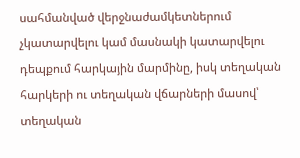սահմանված վերջնաժամկետներում չկատարվելու կամ մասնակի կատարվելու դեպքում հարկային մարմինը, իսկ տեղական հարկերի ու տեղական վճարների մասով՝ տեղական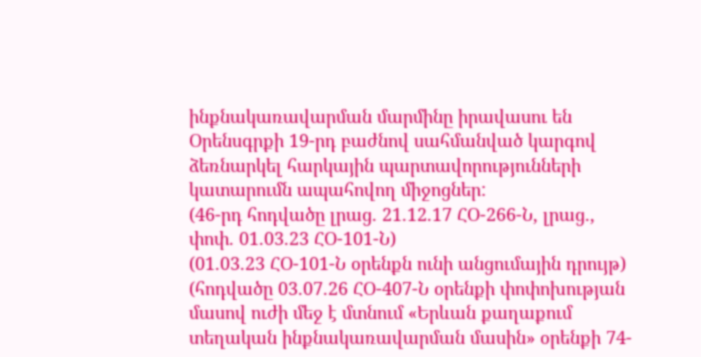ինքնակառավարման մարմինը իրավասու են Օրենսգրքի 19-րդ բաժնով սահմանված կարգով ձեռնարկել հարկային պարտավորությունների կատարումն ապահովող միջոցներ:
(46-րդ հոդվածը լրաց. 21.12.17 ՀՕ-266-Ն, լրաց., փոփ. 01.03.23 ՀՕ-101-Ն)
(01.03.23 ՀՕ-101-Ն օրենքն ունի անցումային դրույթ)
(հոդվածը 03.07.26 ՀՕ-407-Ն օրենքի փոփոխության մասով ուժի մեջ է մտնում «Երևան քաղաքում տեղական ինքնակառավարման մասին» օրենքի 74-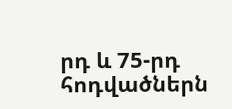րդ և 75-րդ հոդվածներն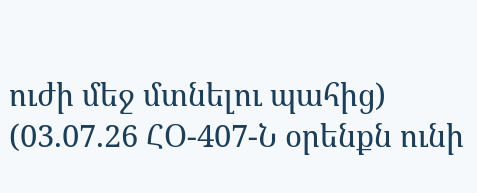ուժի մեջ մտնելու պահից)
(03.07.26 ՀՕ-407-Ն օրենքն ունի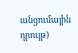անցումային դրույթ)